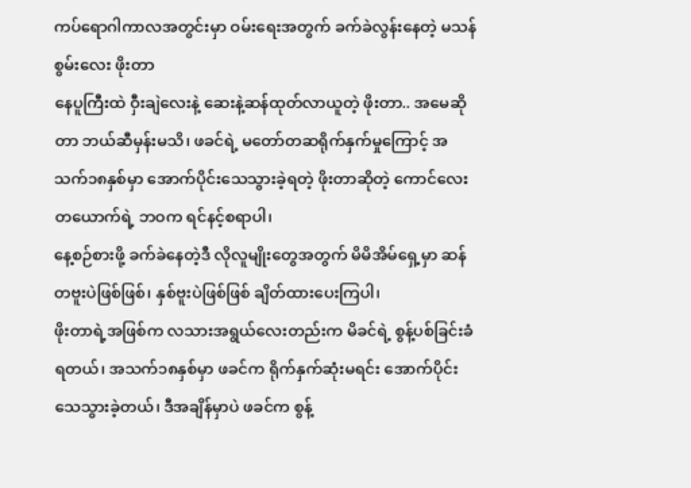ကပ်ရောဂါကာလအတွင်းမှာ ဝမ်းရေးအတွက် ခက်ခဲလွန်းနေတဲ့ မသန်စွမ်းလေး ဖိုးတာ
နေပူကြီးထဲ ဝှီးချဲလေးနဲ့ ဆေးနဲ့ဆန်ထုတ်လာယူတဲ့ ဖိုးတာ.. အမေဆိုတာ ဘယ်ဆီမှန်းမသိ၊ ဖခင်ရဲ့ မတော်တဆရိုက်နှက်မှုကြောင့် အသက်၁၈နှစ်မှာ အောက်ပိုင်းသေသွားခဲ့ရတဲ့ ဖိုးတာဆိုတဲ့ ကောင်လေးတယောက်ရဲ့ ဘဝက ရင်နင့်စရာပါ၊
နေ့စဉ်စားဖို့ ခက်ခဲနေတဲ့ဒီ လိုလူမျိုးတွေအတွက် မိမိအိမ်ရှေ့မှာ ဆန်တဗူးပဲဖြစ်ဖြစ်၊ နှစ်ဗူးပဲဖြစ်ဖြစ် ချိတ်ထားပေးကြပါ၊
ဖိုးတာရဲ့အဖြစ်က လသားအရွယ်လေးတည်းက မိခင်ရဲ့ စွန့်ပစ်ခြင်းခံရတယ်၊ အသက်၁၈နှစ်မှာ ဖခင်က ရိုက်နှက်ဆုံးမရင်း အောက်ပိုင်းသေသွားခဲ့တယ်၊ ဒီအချိန်မှာပဲ ဖခင်က စွန့်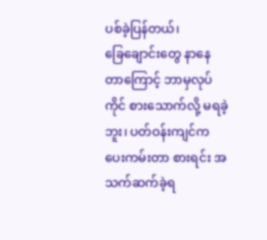ပစ်ခဲ့ပြန်တယ်၊
ခြေချောင်းတွေ နာနေတာကြောင့် ဘာမှလုပ်ကိုင် စားသောက်လို့ မရခဲ့ဘူး၊ ပတ်ဝန်းကျင်က ပေးကမ်းတာ စားရင်း အသက်ဆက်ခဲ့ရ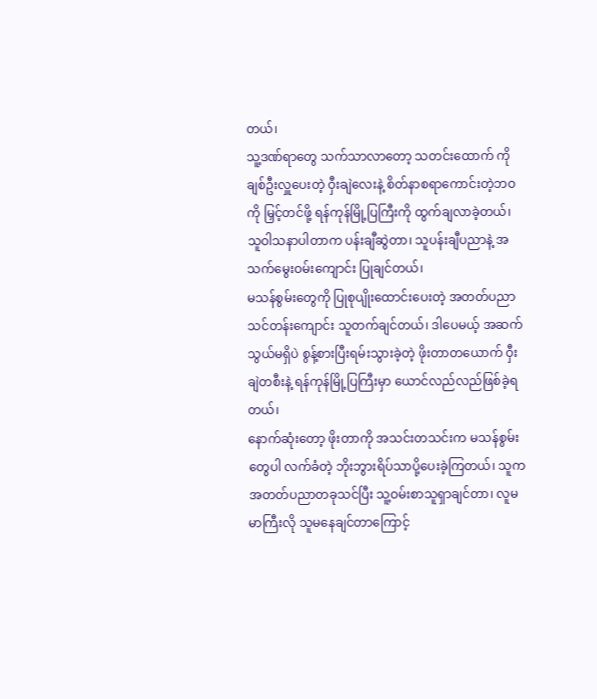တယ်၊
သူ့ဒဏ်ရာတွေ သက်သာလာတော့ သတင်းထောက် ကိုချစ်ဦးလှူပေးတဲ့ ဝှီးချဲလေးနဲ့ စိတ်နာစရာကောင်းတဲ့ဘဝကို မြှင့်တင်ဖို့ ရန်ကုန်မြို့ပြကြီးကို ထွက်ချလာခဲ့တယ်၊ သူဝါသနာပါတာက ပန်းချီဆွဲတာ၊ သူပန်းချီပညာနဲ့ အသက်မွေးဝမ်းကျောင်း ပြုချင်တယ်၊
မသန်စွမ်းတွေကို ပြုစုပျိုးထောင်းပေးတဲ့ အတတ်ပညာသင်တန်းကျောင်း သူတက်ချင်တယ်၊ ဒါပေမယ့် အဆက်သွယ်မရှိပဲ စွန့်စားပြီးရမ်းသွားခဲ့တဲ့ ဖိုးတာတယောက် ဝှီးချဲတစီးနဲ့ ရန်ကုန်မြို့ပြကြီးမှာ ယောင်လည်လည်ဖြစ်ခဲ့ရတယ်၊
နောက်ဆုံးတော့ ဖိုးတာကို အသင်းတသင်းက မသန်စွမ်းတွေပါ လက်ခံတဲ့ ဘိုးဘွားရိပ်သာပို့ပေးခဲ့ကြတယ်၊ သူက အတတ်ပညာတခုသင်ပြီး သူ့ဝမ်းစာသူရှာချင်တာ၊ လူမမာကြီးလို သူမနေချင်တာကြောင့်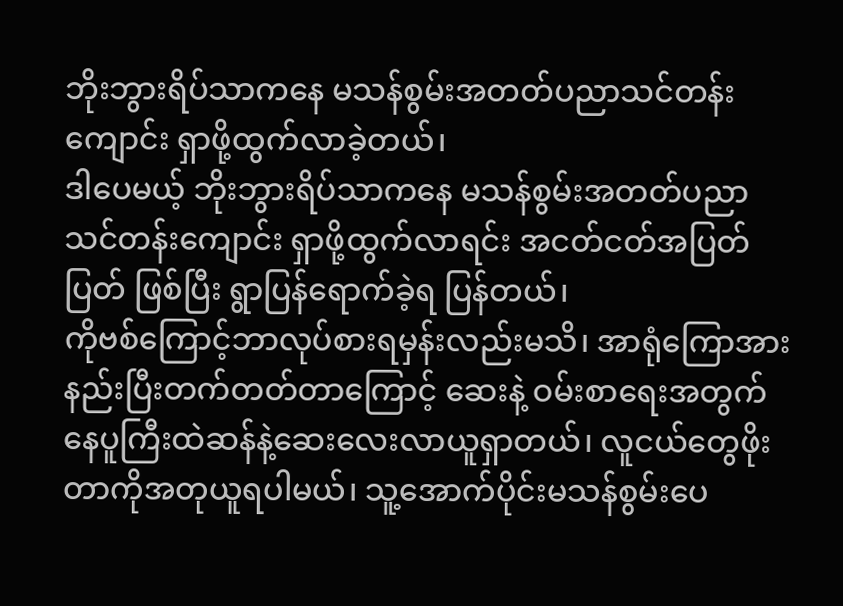ဘိုးဘွားရိပ်သာကနေ မသန်စွမ်းအတတ်ပညာသင်တန်းကျောင်း ရှာဖို့ထွက်လာခဲ့တယ်၊
ဒါပေမယ့် ဘိုးဘွားရိပ်သာကနေ မသန်စွမ်းအတတ်ပညာသင်တန်းကျောင်း ရှာဖို့ထွက်လာရင်း အငတ်ငတ်အပြတ်ပြတ် ဖြစ်ပြီး ရွာပြန်ရောက်ခဲ့ရ ပြန်တယ်၊
ကိုဗစ်ကြောင့်ဘာလုပ်စားရမှန်းလည်းမသိ၊ အာရုံကြောအားနည်းပြီးတက်တတ်တာကြောင့် ဆေးနဲ့ ဝမ်းစာရေးအတွက် နေပူကြီးထဲဆန်နဲ့ဆေးလေးလာယူရှာတယ်၊ လူငယ်တွေဖိုးတာကိုအတုယူရပါမယ်၊ သူ့အောက်ပိုင်းမသန်စွမ်းပေ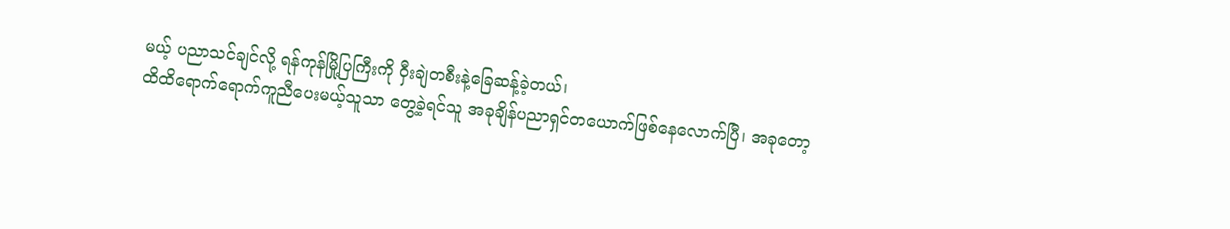မယ့် ပညာသင်ချင်လို့ ရန်ကုန်မြို့ပြကြီးကို ဝှီးချဲတစီးနဲ့ခြေဆန့်ခဲ့တယ်၊
ထိထိရောက်ရောက်ကူညီပေးမယ့်သူသာ တွေ့ခဲ့ရင်သူ အခုချိန်ပညာရှင်တယောက်ဖြစ်နေလောက်ပြီ၊ အခုတော့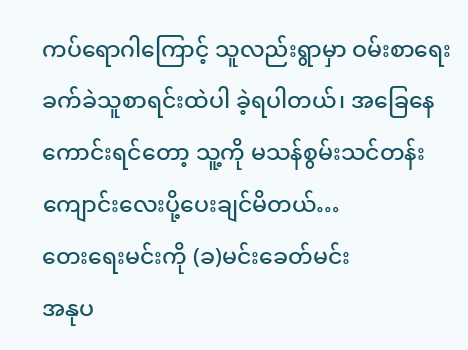ကပ်ရောဂါကြောင့် သူလည်းရွာမှာ ဝမ်းစာရေး ခက်ခဲသူစာရင်းထဲပါ ခဲ့ရပါတယ်၊ အခြေနေကောင်းရင်တော့ သူ့ကို မသန်စွမ်းသင်တန်းကျောင်းလေးပို့ပေးချင်မိတယ်…
တေးရေးမင်းကို (ခ)မင်းခေတ်မင်း
အနုပ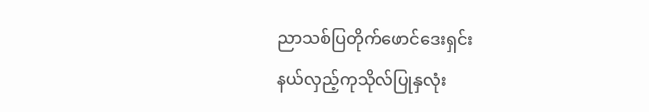ညာသစ်ပြတိုက်ဖောင်ဒေးရှင်း
နယ်လှည့်ကုသိုလ်ပြုနှလုံး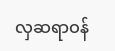လှဆရာဝန်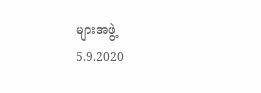များအဖွဲ့
5.9.2020